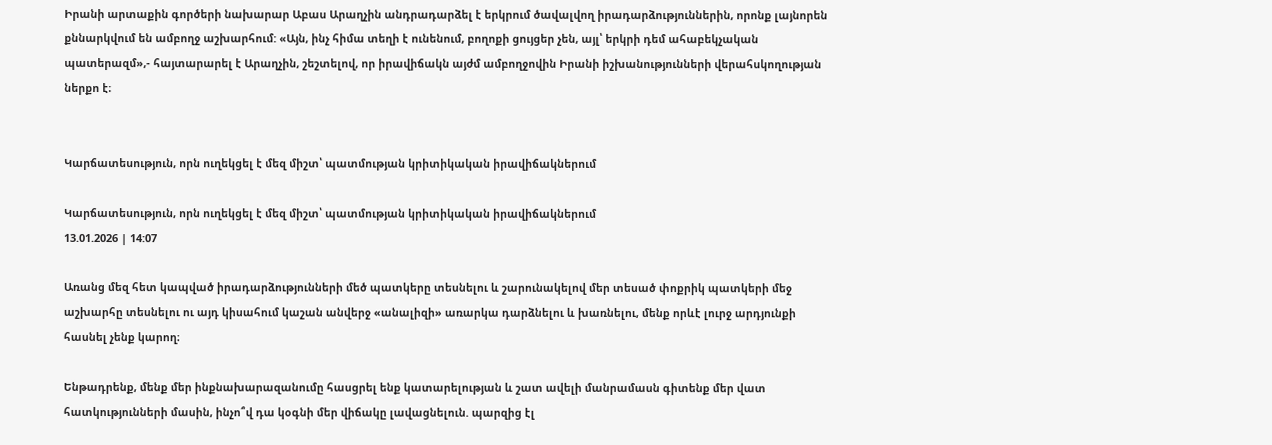Իրանի արտաքին գործերի նախարար Աբաս Արաղչին անդրադարձել է երկրում ծավալվող իրադարձություններին, որոնք լայնորեն քննարկվում են ամբողջ աշխարհում: «Այն, ինչ հիմա տեղի է ունենում, բողոքի ցույցեր չեն, այլ՝ երկրի դեմ ահաբեկչական պատերազմ»,- հայտարարել է Արաղչին, շեշտելով, որ իրավիճակն այժմ ամբողջովին Իրանի իշխանությունների վերահսկողության ներքո է։


Կարճատեսություն, որն ուղեկցել է մեզ միշտ՝ պատմության կրիտիկական իրավիճակներում

Կարճատեսություն, որն ուղեկցել է մեզ միշտ՝ պատմության կրիտիկական իրավիճակներում
13.01.2026 | 14:07

Առանց մեզ հետ կապված իրադարձությունների մեծ պատկերը տեսնելու և շարունակելով մեր տեսած փոքրիկ պատկերի մեջ աշխարհը տեսնելու ու այդ կիսահում կաշան անվերջ «անալիզի» առարկա դարձնելու և խառնելու, մենք որևէ լուրջ արդյունքի հասնել չենք կարող։

Ենթադրենք, մենք մեր ինքնախարազանումը հասցրել ենք կատարելության և շատ ավելի մանրամասն գիտենք մեր վատ հատկությունների մասին, ինչո՞վ դա կօգնի մեր վիճակը լավացնելուն. պարզից էլ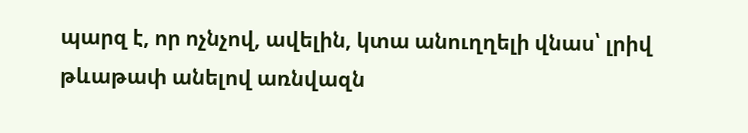պարզ է, որ ոչնչով, ավելին, կտա անուղղելի վնաս՝ լրիվ թևաթափ անելով առնվազն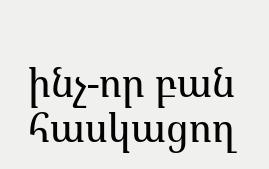ինչ-որ բան հասկացող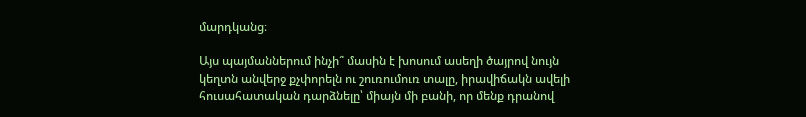մարդկանց։

Այս պայմաններում ինչի՞ մասին է խոսում ասեղի ծայրով նույն կեղտն անվերջ քչփորելն ու շուռումուռ տալը, իրավիճակն ավելի հուսահատական դարձնելը՝ միայն մի բանի, որ մենք դրանով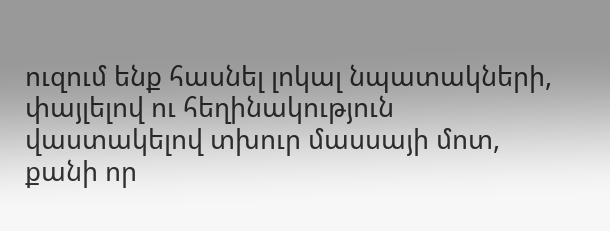ուզում ենք հասնել լոկալ նպատակների, փայլելով ու հեղինակություն վաստակելով տխուր մասսայի մոտ, քանի որ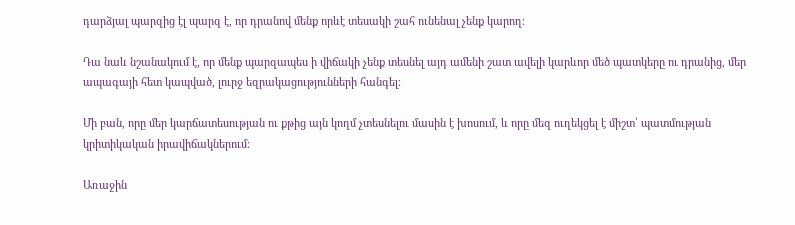դարձյալ պարզից էլ պարզ է, որ դրանով մենք որևէ տեսակի շահ ունենալ չենք կարող։

Դա նաև նշանակում է, որ մենք պարզապես ի վիճակի չենք տեսնել այդ ամենի շատ ավելի կարևոր մեծ պատկերը ու դրանից, մեր ապագայի հետ կապված, լուրջ եզրակացությունների հանգել։

Մի բան, որը մեր կարճատեսության ու քթից այն կողմ չտեսնելու մասին է խոսում, և որը մեզ ուղեկցել է միշտ՝ պատմության կրիտիկական իրավիճակներում։

Առաջին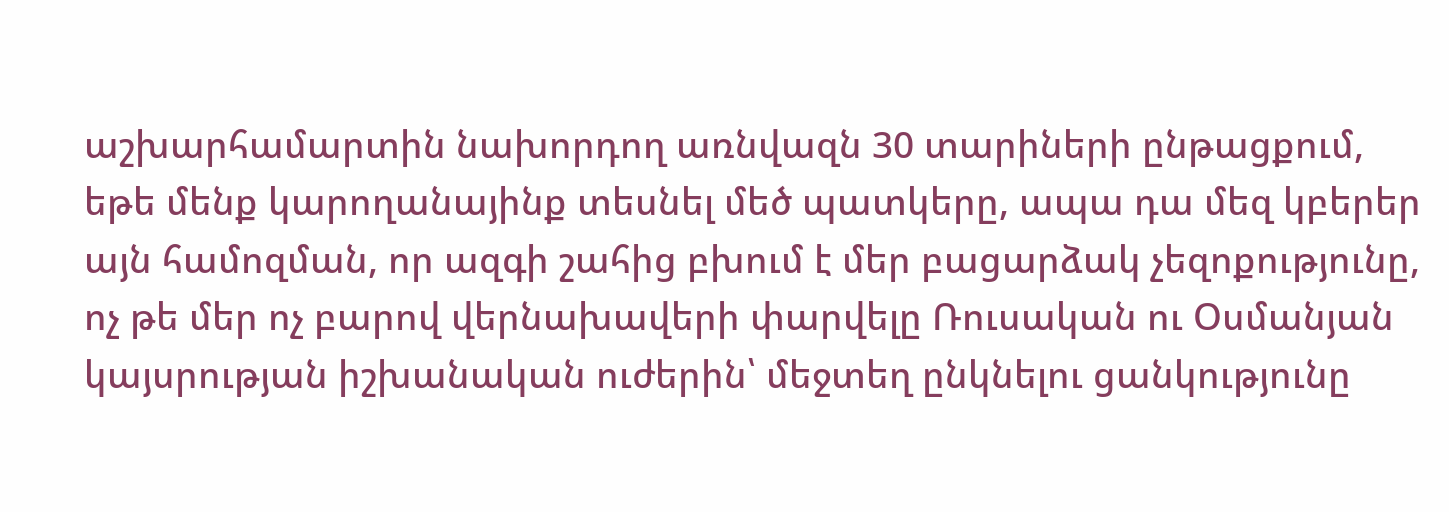աշխարհամարտին նախորդող առնվազն 30 տարիների ընթացքում, եթե մենք կարողանայինք տեսնել մեծ պատկերը, ապա դա մեզ կբերեր այն համոզման, որ ազգի շահից բխում է մեր բացարձակ չեզոքությունը, ոչ թե մեր ոչ բարով վերնախավերի փարվելը Ռուսական ու Օսմանյան կայսրության իշխանական ուժերին՝ մեջտեղ ընկնելու ցանկությունը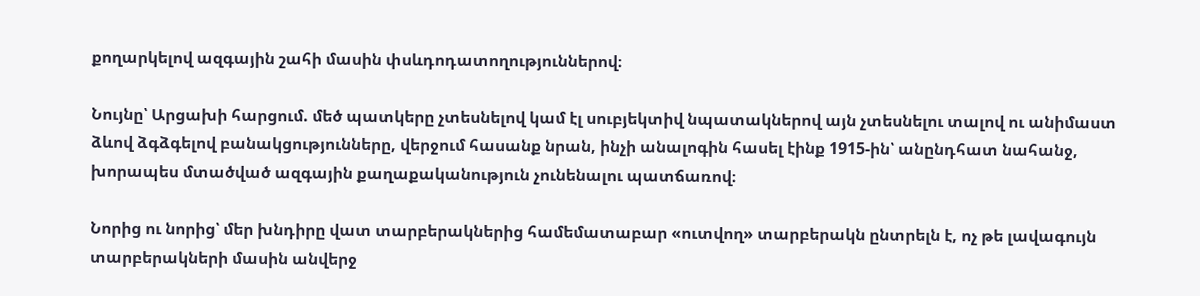քողարկելով ազգային շահի մասին փսևդոդատողություններով։

Նույնը՝ Արցախի հարցում. մեծ պատկերը չտեսնելով կամ էլ սուբյեկտիվ նպատակներով այն չտեսնելու տալով ու անիմաստ ձևով ձգձգելով բանակցությունները, վերջում հասանք նրան, ինչի անալոգին հասել էինք 1915-ին՝ անընդհատ նահանջ, խորապես մտածված ազգային քաղաքականություն չունենալու պատճառով։

Նորից ու նորից՝ մեր խնդիրը վատ տարբերակներից համեմատաբար «ուտվող» տարբերակն ընտրելն է, ոչ թե լավագույն տարբերակների մասին անվերջ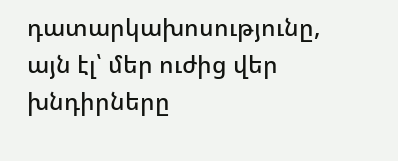դատարկախոսությունը, այն էլ՝ մեր ուժից վեր խնդիրները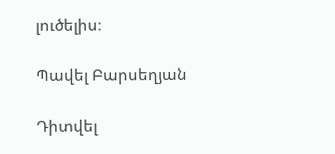լուծելիս։

Պավել Բարսեղյան

Դիտվել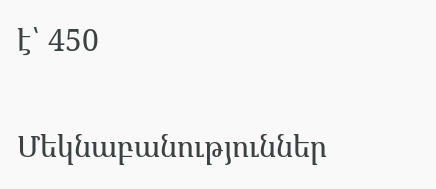է՝ 450

Մեկնաբանություններ